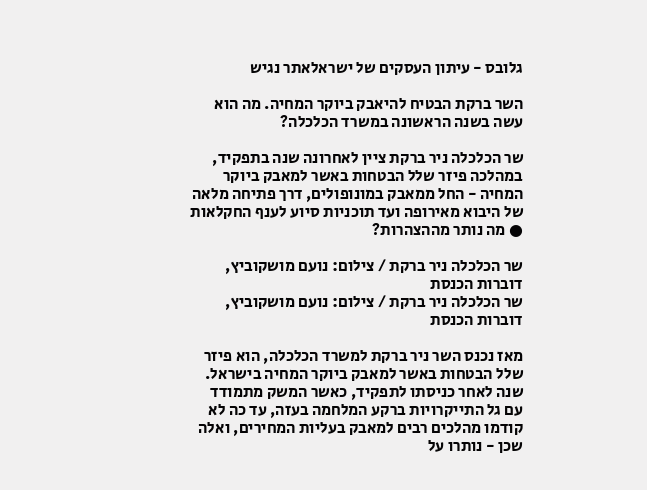גלובס - עיתון העסקים של ישראלאתר נגיש

השר ברקת הבטיח להיאבק ביוקר המחיה. מה הוא עשה בשנה הראשונה במשרד הכלכלה?

שר הכלכלה ניר ברקת ציין לאחרונה שנה בתפקיד, במהלכה פיזר שלל הבטחות באשר למאבק ביוקר המחיה - החל ממאבק במונופולים, דרך פתיחה מלאה של היבוא מאירופה ועד תוכניות סיוע לענף החקלאות ● מה נותר מההצהרות?

שר הכלכלה ניר ברקת / צילום: נועם מושקוביץ, דוברות הכנסת
שר הכלכלה ניר ברקת / צילום: נועם מושקוביץ, דוברות הכנסת

מאז נכנס השר ניר ברקת למשרד הכלכלה, הוא פיזר שלל הבטחות באשר למאבק ביוקר המחיה בישראל. שנה לאחר כניסתו לתפקיד, כאשר המשק מתמודד עם גל התייקרויות ברקע המלחמה בעזה, עד כה לא קודמו מהלכים רבים למאבק בעליות המחירים, ואלה שכן - נותרו על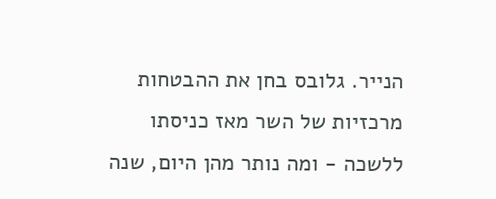הנייר. גלובס בחן את ההבטחות מרכזיות של השר מאז כניסתו ללשכה - ומה נותר מהן היום, שנה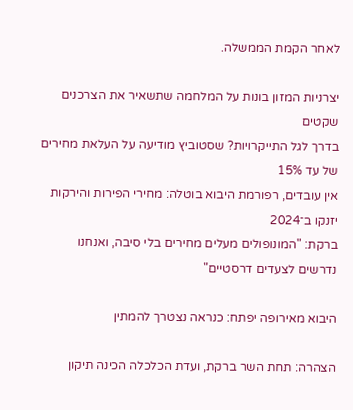לאחר הקמת הממשלה.

יצרניות המזון בונות על המלחמה שתשאיר את הצרכנים שקטים
בדרך לגל התייקרויות? שסטוביץ מודיעה על העלאת מחירים של עד 15%
אין עובדים, רפורמת היבוא בוטלה: מחירי הפירות והירקות יזנקו ב־2024
ברקת: "המונופולים מעלים מחירים בלי סיבה, ואנחנו נדרשים לצעדים דרסטיים"

היבוא מאירופה יפתח: כנראה נצטרך להמתין

הצהרה: תחת השר ברקת, ועדת הכלכלה הכינה תיקון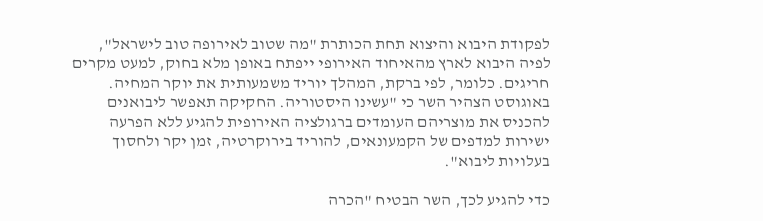לפקודת היבוא והיצוא תחת הכותרת "מה שטוב לאירופה טוב לישראל", לפיה היבוא לארץ מהאיחוד האירופי ייפתח באופן מלא בחוק, למעט מקרים חריגים. כלומר, לפי ברקת, המהלך יוריד משמעותית את יוקר המחיה. באוגוסט הצהיר השר כי "עשינו היסטוריה. החקיקה תאפשר ליבואנים להכניס את מוצריהם העומדים ברגולציה האירופית להגיע ללא הפרעה ישירות למדפים של הקמעונאים, להוריד בירוקרטיה, זמן יקר ולחסוך בעלויות ליבוא".

כדי להגיע לכך, השר הבטיח "הכרה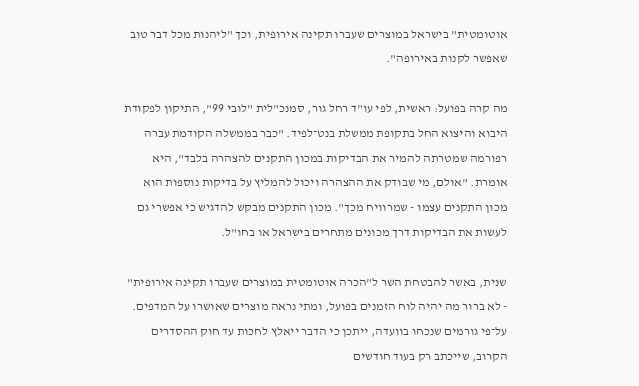אוטומטית" בישראל במוצרים שעברו תקינה אירופית, וכך "ליהנות מכל דבר טוב שאפשר לקנות באירופה".

מה קרה בפועל: ראשית, לפי עו"ד רחל גור, סמנכ"לית "לובי 99", התיקון לפקודת היבוא והיצוא החל בתקופת ממשלת בנט־לפיד. "כבר בממשלה הקודמת עברה רפורמה שמטרתה להמיר את הבדיקות במכון התקנים להצהרה בלבד", היא אומרת. "אולם, מי שבודק את ההצהרה ויכול להמליץ על בדיקות נוספות הוא מכון התקנים עצמו - שמרוויח מכך". מכון התקנים מבקש להדגיש כי אפשרי גם לעשות את הבדיקות דרך מכונים מתחרים בישראל או בחו"ל.

שנית, באשר להבטחת השר ל"הכרה אוטומטית במוצרים שעברו תקינה אירופית" - לא ברור מה יהיה לוח הזמנים בפועל, ומתי נראה מוצרים שאושרו על המדפים. על־פי גורמים שנכחו בוועדה, ייתכן כי הדבר ייאלץ לחכות עד חוק ההסדרים הקרוב, שייכתב רק בעוד חודשים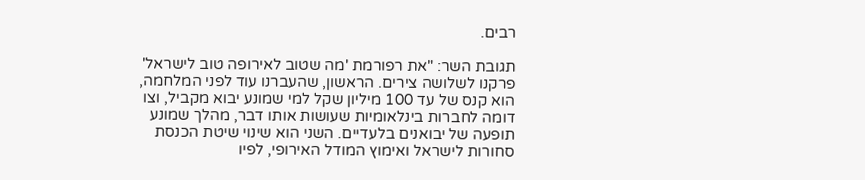רבים.

תגובת השר: "את רפורמת 'מה שטוב לאירופה טוב לישראל' פרקנו לשלושה צירים. הראשון, שהעברנו עוד לפני המלחמה, הוא קנס של עד 100 מיליון שקל למי שמונע יבוא מקביל, וצו דומה לחברות בינלאומיות שעושות אותו דבר, מהלך שמונע תופעה של יבואנים בלעדיים. השני הוא שינוי שיטת הכנסת סחורות לישראל ואימוץ המודל האירופי, לפיו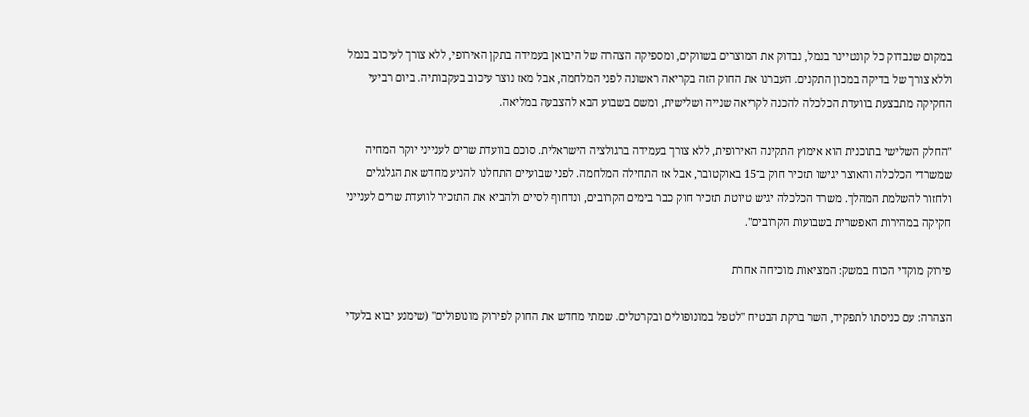במקום שנבדוק כל קונטיינר בנמל, נבדוק את המוצרים בשווקים, ומספיקה הצהרה של היבואן בעמידה בתקן האירופי, ללא צורך לעיכוב בנמל וללא צורך של בדיקה במכון התקנים. העברנו את החוק הזה בקריאה ראשונה לפני המלחמה, אבל מאז נוצר עיכוב בעקבותיה. ביום רביעי החקיקה מתבצעת בוועדת הכלכלה להכנה לקריאה שנייה ושלישית, ומשם בשבוע הבא להצבעה במליאה.

"החלק השלישי בתוכנית הוא אימוץ התקינה האירופית, ללא צורך בעמידה ברגולציה הישראלית. סוכם בוועדת שרים לענייני יוקר המחיה שמשרדי הכלכלה והאוצר יגישו תזכיר חוק ב־15 באוקטובר, אבל אז התחילה המלחמה. לפני שבועיים התחלנו להניע מחדש את הגלגלים ולחזור להשלמת המהלך. משרד הכלכלה יגיש טיוטת תזכיר חוק כבר בימים הקרובים, ונדחוף לסיים ולהביא את התזכיר לוועדת שרים לענייני חקיקה במהירות האפשרית בשבועות הקרובים".

פירוק מוקדי הכוח במשק: המציאות מוכיחה אחרת

הצהרה: עם כניסתו לתפקיד, השר ברקת הבטיח "לטפל במונופולים ובקרטלים. שמתי מחדש את החוק לפירוק מונופולים" (שימנע יבוא בלעדי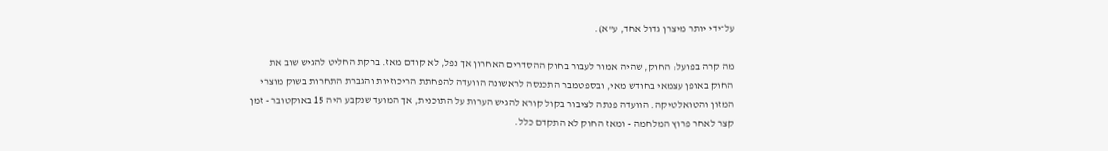על־ידי יותר מיצרן גדול אחד, ע"א).

מה קרה בפועל: החוק, שהיה אמור לעבור בחוק ההסדרים האחרון אך נפל, לא קודם מאז. ברקת החליט להגיש שוב את החוק באופן עצמאי בחודש מאי, ובספטמבר התכנסה לראשונה הוועדה להפחתת הריכוזיות והגברת התחרות בשוק מוצרי המזון והטואלטיקה. הוועדה פנתה לציבור בקול קורא להגיש הערות על התוכנית, אך המועד שנקבע היה 15 באוקטובר - זמן קצר לאחר פרוץ המלחמה - ומאז החוק לא התקדם כלל.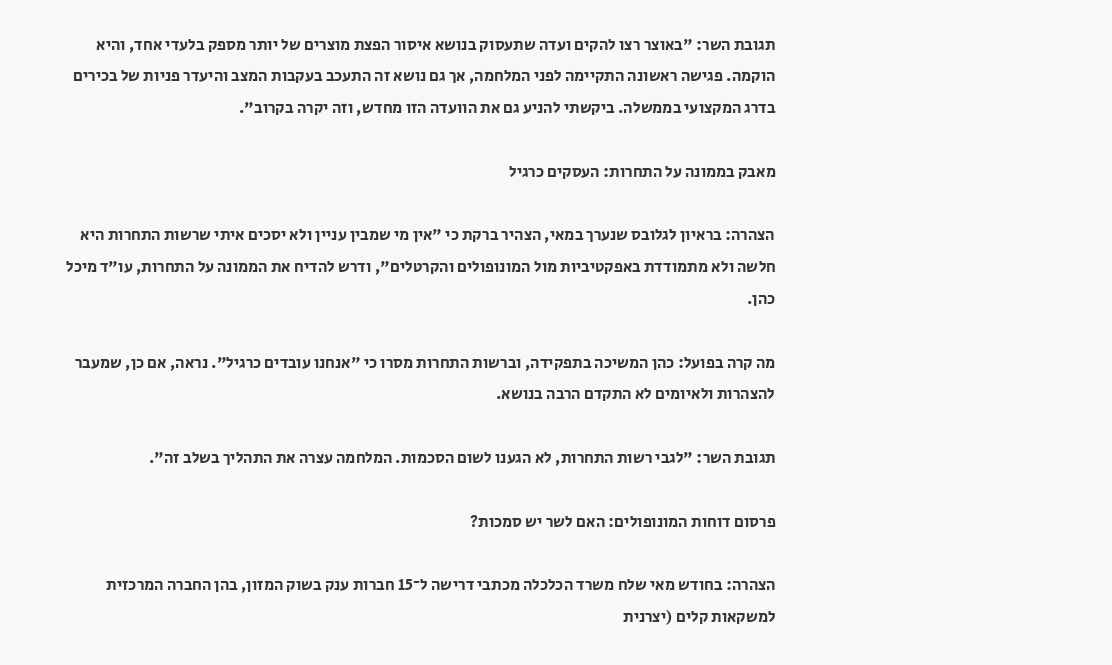תגובת השר: "באוצר רצו להקים ועדה שתעסוק בנושא איסור הפצת מוצרים של יותר מספק בלעדי אחד, והיא הוקמה. פגישה ראשונה התקיימה לפני המלחמה, אך גם נושא זה התעכב בעקבות המצב והיעדר פניות של בכירים בדרג המקצועי בממשלה. ביקשתי להניע גם את הוועדה הזו מחדש, וזה יקרה בקרוב".

מאבק בממונה על התחרות: העסקים כרגיל

הצהרה: בראיון לגלובס שנערך במאי, הצהיר ברקת כי "אין מי שמבין עניין ולא יסכים איתי שרשות התחרות היא חלשה ולא מתמודדת באפקטיביות מול המונופולים והקרטלים", ודרש להדיח את הממונה על התחרות, עו"ד מיכל כהן.

מה קרה בפועל: כהן המשיכה בתפקידה, וברשות התחרות מסרו כי "אנחנו עובדים כרגיל". נראה, אם כן, שמעבר להצהרות ולאיומים לא התקדם הרבה בנושא.

תגובת השר: "לגבי רשות התחרות, לא הגענו לשום הסכמות. המלחמה עצרה את התהליך בשלב זה".

פרסום דוחות המונופולים: האם לשר יש סמכות?

הצהרה: בחודש מאי שלח משרד הכלכלה מכתבי דרישה ל־15 חברות ענק בשוק המזון, בהן החברה המרכזית למשקאות קלים (יצרנית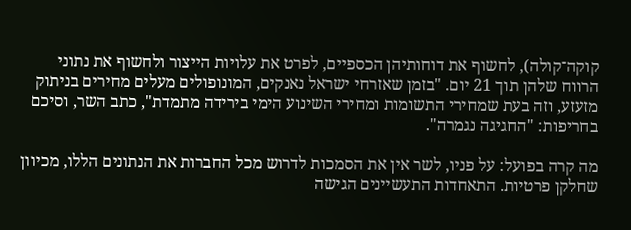קוקה־קולה), לחשוף את דוחותיהן הכספיים, לפרט את עלויות הייצור ולחשוף את נתוני הרווח שלהן תוך 21 יום. "בזמן שאזרחי ישראל נאנקים, המונופולים מעלים מחירים בניתוק מזעזע, וזה בעת שמחירי התשומות ומחירי השינוע הימי בירידה מתמדת", כתב השר, וסיכם בחריפות: "החגיגה נגמרה".

מה קרה בפועל: על פניו, לשר אין את הסמכות לדרוש מכל החברות את הנתונים הללו, מכיוון שחלקן פרטיות. התאחדות התעשיינים הגישה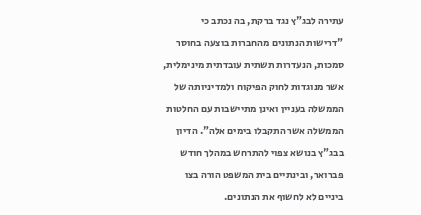עתירה לבג"ץ נגד ברקת, בה נכתב כי "דרישות הנתונים מהחברות בוצעה בחוסר סמכות, הנעדרות תשתית עובדתית מינימלית, אשר מנוגדות לחוק הפיקוח ולמדיניותה של הממשלה בעניין ואינן מתיישבות עם החלטות הממשלה אשר התקבלו בימים אלה". הדיון בבג"ץ בנושא צפוי להתרחש במהלך חודש פברואר, ובינתיים בית המשפט הורה בצו ביניים לא לחשוף את הנתונים.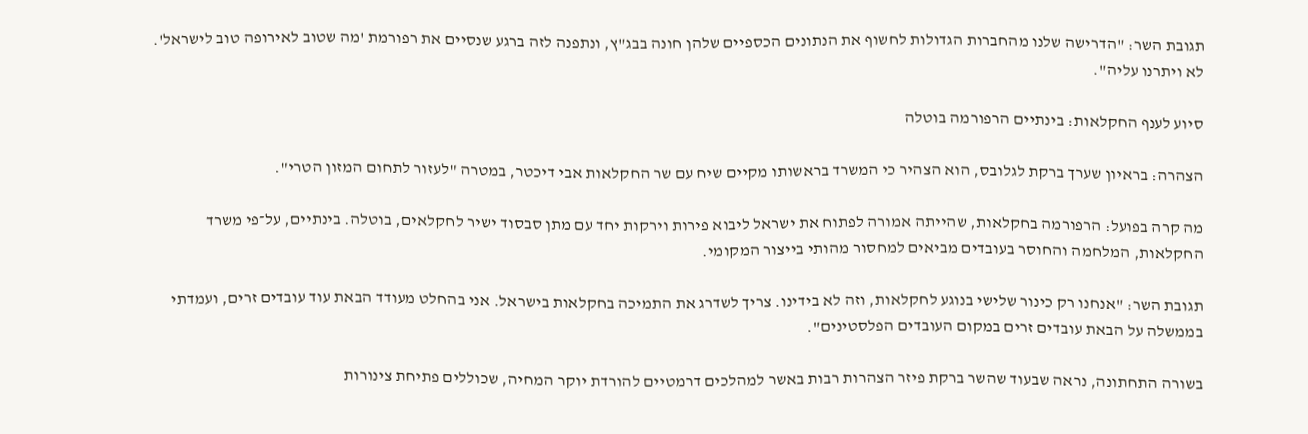תגובת השר: "הדרישה שלנו מהחברות הגדולות לחשוף את הנתונים הכספיים שלהן חונה בבג"ץ, ונתפנה לזה ברגע שנסיים את רפורמת 'מה שטוב לאירופה טוב לישראל'. לא ויתרנו עליה".

סיוע לענף החקלאות: בינתיים הרפורמה בוטלה

הצהרה: בראיון שערך ברקת לגלובס, הוא הצהיר כי המשרד בראשותו מקיים שיח עם שר החקלאות אבי דיכטר, במטרה "לעזור לתחום המזון הטרי".

מה קרה בפועל: הרפורמה בחקלאות, שהייתה אמורה לפתוח את ישראל ליבוא פירות וירקות יחד עם מתן סבסוד ישיר לחקלאים, בוטלה. בינתיים, על־פי משרד החקלאות, המלחמה והחוסר בעובדים מביאים למחסור מהותי בייצור המקומי.

תגובת השר: "אנחנו רק כינור שלישי בנוגע לחקלאות, וזה לא בידינו. צריך לשדרג את התמיכה בחקלאות בישראל. אני בהחלט מעודד הבאת עוד עובדים זרים, ועמדתי בממשלה על הבאת עובדים זרים במקום העובדים הפלסטינים".

בשורה התחתונה, נראה שבעוד שהשר ברקת פיזר הצהרות רבות באשר למהלכים דרמטיים להורדת יוקר המחיה, שכוללים פתיחת צינורות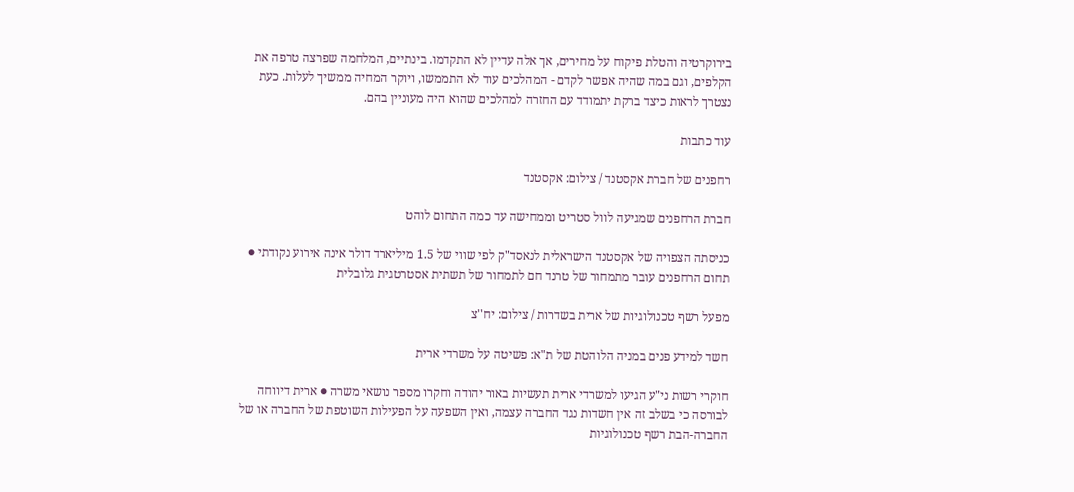בירוקרטיה והטלת פיקוח על מחירים, אך אלה עדיין לא התקדמו. בינתיים, המלחמה שפרצה טרפה את הקלפים, וגם במה שהיה אפשר לקדם - המהלכים עוד לא התממשו, ויוקר המחיה ממשיך לעלות. כעת נצטרך לראות כיצד ברקת יתמודד עם החזרה למהלכים שהוא היה מעוניין בהם.

עוד כתבות

רחפנים של חברת אקסטנד / צילום: אקסטנד

חברת הרחפנים שמגיעה לוול סטריט וממחישה עד כמה התחום לוהט

כניסתה הצפויה של אקסטנד הישראלית לנאסד"ק לפי שווי של 1.5 מיליארד דולר אינה אירוע נקודתי ● תחום הרחפנים עובר מתמחור של טרנד חם לתמחור של תשתית אסטרטגית גלובלית

מפעל רשף טכנולוגיות של ארית בשדרות / צילום: יח''צ

חשד למידע פנים במניה הלוהטת של ת"א: פשיטה על משרדי ארית

חוקרי רשות ני"ע הגיעו למשרדי ארית תעשיות באור יהודה וחקרו מספר נושאי משרה ● ארית דיווחה לבורסה כי בשלב זה אין חשדות נגד החברה עצמה, ואין השפעה על הפעילות השוטפת של החברה או של החברה-הבת רשף טכנולוגיות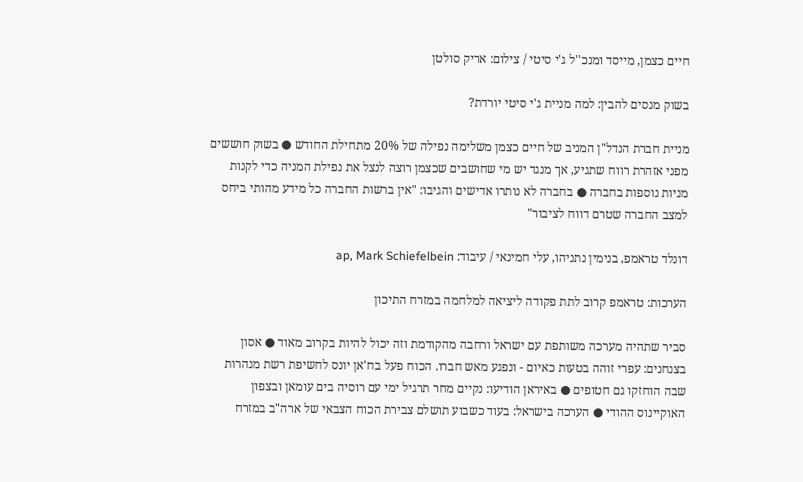חיים כצמן, מייסד ומנכ''ל ג'י סיטי / צילום: אריק סולטן

בשוק מנסים להבין: למה מניית ג'י סיטי יורדת?

מניית חברת הנדל"ן המניב של חיים כצמן משלימה נפילה של 20% מתחילת החודש ● בשוק חוששים מפני אזהרת רווח שתגיע, אך מנגד יש מי שחושבים שכצמן רוצה לנצל את נפילת המניה כדי לקנות מניות נוספות בחברה ● בחברה לא נותרו אדישים והגיבו: "אין ברשות החברה כל מידע מהותי ביחס למצב החברה שטרם דווח לציבור"

דונלד טראמפ, בנימין נתניהו, עלי חמינאי / עיבוד: ap, Mark Schiefelbein

הערכות: טראמפ קרוב לתת פקודה ליציאה למלחמה במזרח התיכון

סביר שתהיה מערכה משותפת עם ישראל ורחבה מהקודמת וזה יכול להיות בקרוב מאוד ● אסון בצנחנים: עפרי זוהה בטעות כאיום - ונפגע מאש חברו. הכוח פעל בח'אן יונס לחשיפת רשת מנהרות שבה הוחזקו גם חטופים ● באיראן הודיעו: נקיים מחר תרגיל ימי עם רוסיה בים עומאן ובצפון האוקיינוס ההודי ● הערכה בישראל: בעוד כשבוע תושלם צבירת הכוח הצבאי של ארה"ב במזרח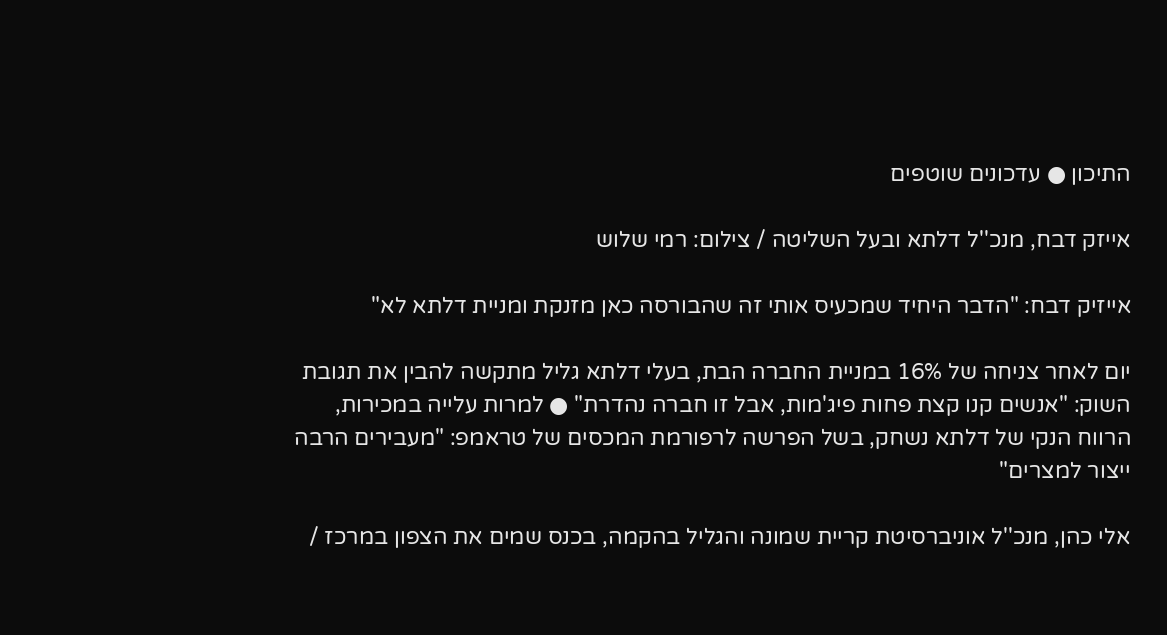התיכון ● עדכונים שוטפים

אייזק דבח, מנכ''ל דלתא ובעל השליטה / צילום: רמי שלוש

אייזיק דבח: "הדבר היחיד שמכעיס אותי זה שהבורסה כאן מזנקת ומניית דלתא לא"

יום לאחר צניחה של 16% במניית החברה הבת, בעלי דלתא גליל מתקשה להבין את תגובת השוק: "אנשים קנו קצת פחות פיג'מות, אבל זו חברה נהדרת" ● למרות עלייה במכירות, הרווח הנקי של דלתא נשחק, בשל הפרשה לרפורמת המכסים של טראמפ: "מעבירים הרבה ייצור למצרים"

אלי כהן, מנכ''ל אוניברסיטת קריית שמונה והגליל בהקמה, בכנס שמים את הצפון במרכז /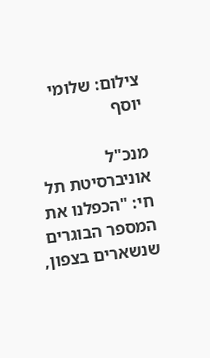צילום: שלומי יוסף

מנכ"ל אוניברסיטת תל חי: "הכפלנו את המספר הבוגרים שנשארים בצפון,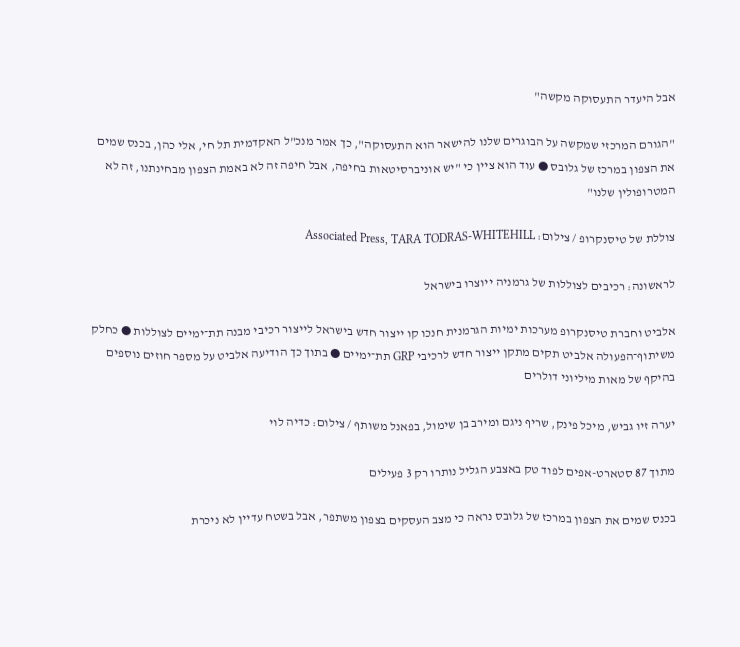אבל היעדר התעסוקה מקשה"

"הגורם המרכזי שמקשה על הבוגרים שלנו להישאר הוא התעסוקה", כך אמר מנכ"ל האקדמית תל חי, אלי כהן, בכנס שמים את הצפון במרכז של גלובס ● עוד הוא ציין כי "יש אוניברסיטאות בחיפה, אבל חיפה זה לא באמת הצפון מבחינתנו, זה לא המטרופולין שלנו"

צוללת של טיסנקרופ / צילום: Associated Press, TARA TODRAS-WHITEHILL

לראשונה: רכיבים לצוללות של גרמניה ייוצרו בישראל

אלביט וחברת טיסנקרופ מערכות ימיות הגרמנית חנכו קו ייצור חדש בישראל לייצור רכיבי מבנה תת־ימיים לצוללות ● כחלק משיתוף־הפעולה אלביט תקים מתקן ייצור חדש לרכיבי GRP תת־ימיים ● בתוך כך הודיעה אלביט על מספר חוזים נוספים בהיקף של מאות מיליוני דולרים

יערה זיו גביש, מיכל פינק, שריף ניגם ומירב בן שימול, בפאנל משותף / צילום: כדיה לוי

מתוך 87 סטארט-אפים לפוד טק באצבע הגליל נותרו רק 3 פעילים

בכנס שמים את הצפון במרכז של גלובס נראה כי מצב העסקים בצפון משתפר, אבל בשטח עדיין לא ניכרת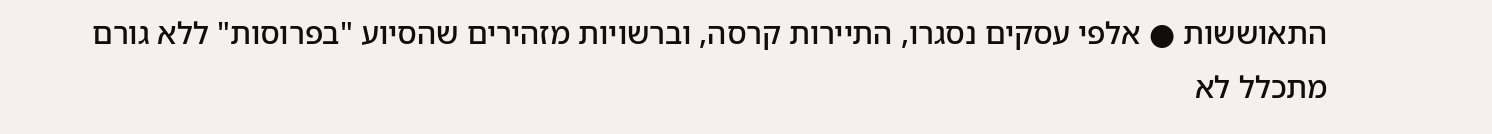התאוששות ● אלפי עסקים נסגרו, התיירות קרסה, וברשויות מזהירים שהסיוע "בפרוסות" ללא גורם מתכלל לא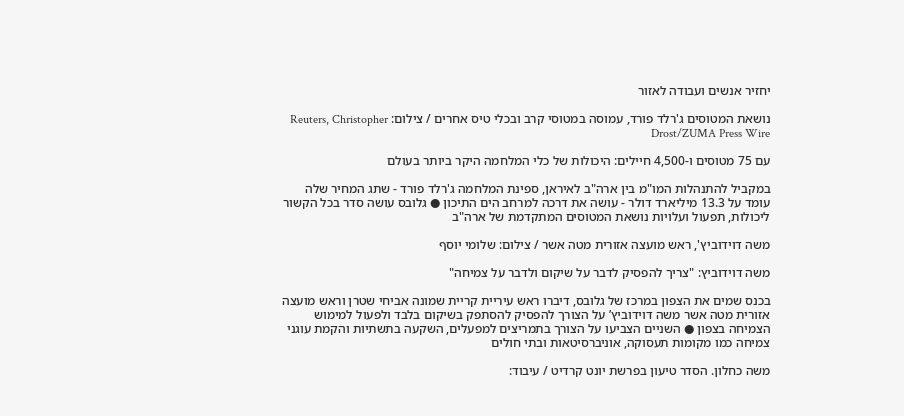יחזיר אנשים ועבודה לאזור

נושאת המטוסים ג'רלד פורד, עמוסה במטוסי קרב ובכלי טיס אחרים / צילום: Reuters, Christopher Drost/ZUMA Press Wire

עם 75 מטוסים ו-4,500 חיילים: היכולות של כלי המלחמה היקר ביותר בעולם

במקביל להתנהלות המו"מ בין ארה"ב לאיראן, ספינת המלחמה ג'רלד פורד - שתג המחיר שלה עומד על 13.3 מיליארד דולר - עושה את דרכה למרחב הים התיכון ● גלובס עושה סדר בכל הקשור ליכולות, תפעול ועלויות נושאת המטוסים המתקדמת של ארה"ב

משה דוידוביץ', ראש מועצה אזורית מטה אשר / צילום: שלומי יוסף

משה דוידוביץ: "צריך להפסיק לדבר על שיקום ולדבר על צמיחה"

בכנס שמים את הצפון במרכז של גלובס, דיברו ראש עיריית קריית שמונה אביחי שטרן וראש מועצה אזורית מטה אשר משה דוידוביץ’ על הצורך להפסיק להסתפק בשיקום בלבד ולפעול למימוש הצמיחה בצפון ● השניים הצביעו על הצורך בתמריצים למפעלים, השקעה בתשתיות והקמת עוגני צמיחה כמו מקומות תעסוקה, אוניברסיטאות ובתי חולים

משה כחלון. הסדר טיעון בפרשת יונט קרדיט / עיבוד: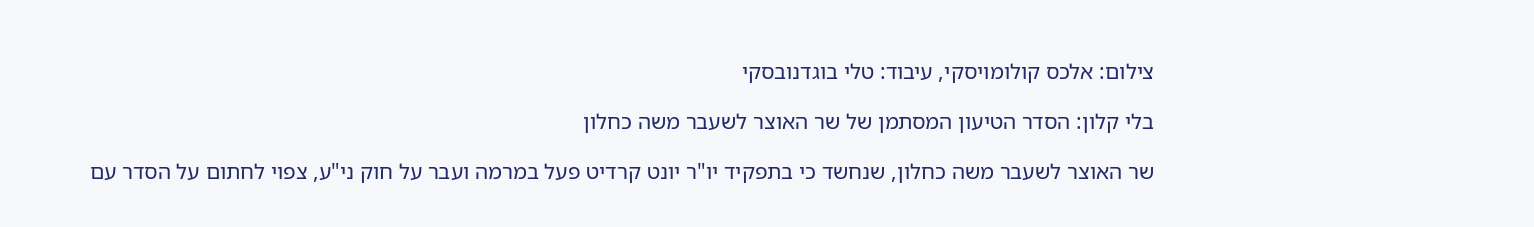צילום: אלכס קולומויסקי, עיבוד: טלי בוגדנובסקי

בלי קלון: הסדר הטיעון המסתמן של שר האוצר לשעבר משה כחלון

שר האוצר לשעבר משה כחלון, שנחשד כי בתפקיד יו"ר יונט קרדיט פעל במרמה ועבר על חוק ני"ע, צפוי לחתום על הסדר עם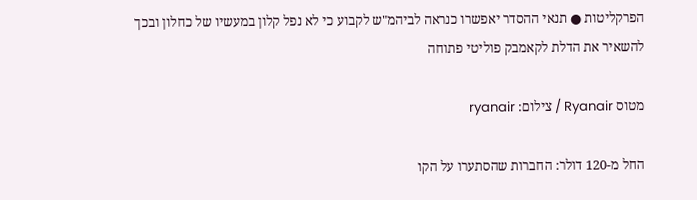הפרקליטות ● תנאי ההסדר יאפשרו כנראה לביהמ"ש לקבוע כי לא נפל קלון במעשיו של כחלון ובכך להשאיר את הדלת לקאמבק פוליטי פתוחה

מטוס Ryanair / צילום: ryanair

החל מ-120 דולר: החברות שהסתערו על הקו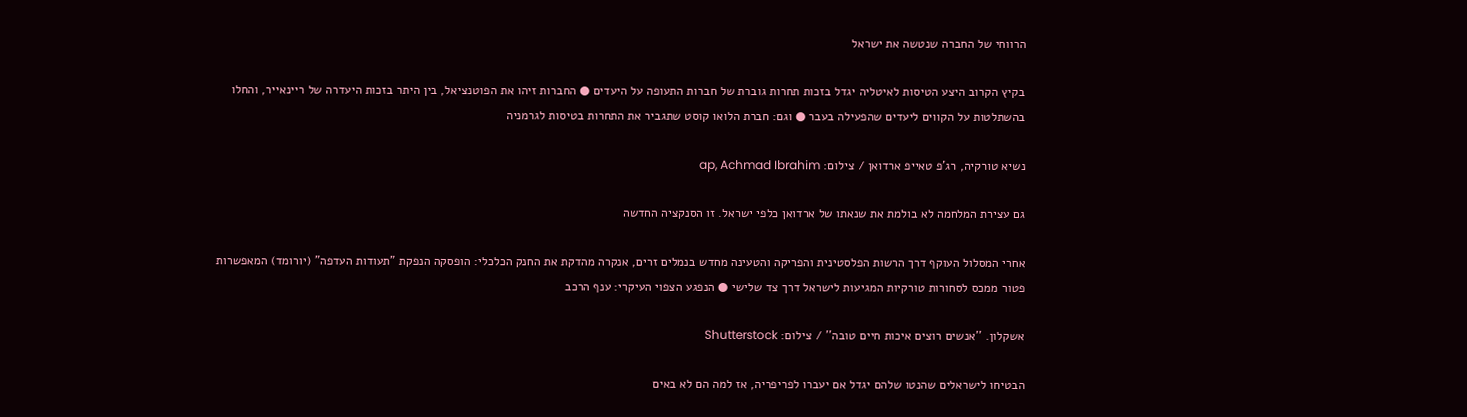הרווחי של החברה שנטשה את ישראל

בקיץ הקרוב היצע הטיסות לאיטליה יגדל בזכות תחרות גוברת של חברות התעופה על היעדים ● החברות זיהו את הפוטנציאל, בין היתר בזכות היעדרה של ריינאייר, והחלו בהשתלטות על הקווים ליעדים שהפעילה בעבר ● וגם: חברת הלואו קוסט שתגביר את התחרות בטיסות לגרמניה

נשיא טורקיה, רג'פ טאייפ ארדואן / צילום: ap, Achmad Ibrahim

גם עצירת המלחמה לא בולמת את שנאתו של ארדואן כלפי ישראל. זו הסנקציה החדשה

אחרי המסלול העוקף דרך הרשות הפלסטינית והפריקה והטעינה מחדש בנמלים זרים, אנקרה מהדקת את החנק הכלכלי: הופסקה הנפקת "תעודות העדפה" (יורומד) המאפשרות פטור ממכס לסחורות טורקיות המגיעות לישראל דרך צד שלישי ● הנפגע הצפוי העיקרי: ענף הרכב

אשקלון. ''אנשים רוצים איכות חיים טובה'' / צילום: Shutterstock

הבטיחו לישראלים שהנטו שלהם יגדל אם יעברו לפריפריה, אז למה הם לא באים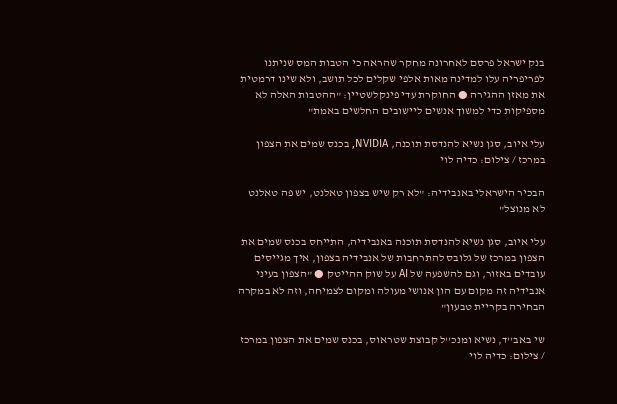בנק ישראל פרסם לאחרונה מחקר שהראה כי הטבות המס שניתנו לפריפריה עלו למדינה מאות אלפי שקלים לכל תושב, ולא שינו דרמטית את מאזן ההגירה ● החוקרת עדי פינקלשטיין: "ההטבות האלה לא מספיקות כדי למשוך אנשים ליישובים החלשים באמת"

עלי איוב, סגן נשיא להנדסת תוכנה, NVIDIA, בכנס שמים את הצפון במרכז / צילום: כדיה לוי

הבכיר הישראלי באנבידיה: "לא רק שיש בצפון טאלנט, יש פה טאלנט לא מנוצל"

עלי איוב, סגן נשיא להנדסת תוכנה באנבידיה, התייחס בכנס שמים את הצפון במרכז של גלובס להתרחבות של אנבידיה בצפון, איך מגייסים עובדים באזור, וגם להשפעה של AI על שוק ההייטק ● "הצפון בעיני אנבידיה זה מקום עם הון אנושי מעולה ומקום לצמיחה, וזה לא במקרה הבחירה בקריית טבעון"

שי באב''ד, נשיא ומנכ''ל קבוצת שטראוס, בכנס שמים את הצפון במרכז / צילום: כדיה לוי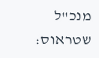מנכ"ל שטראוס: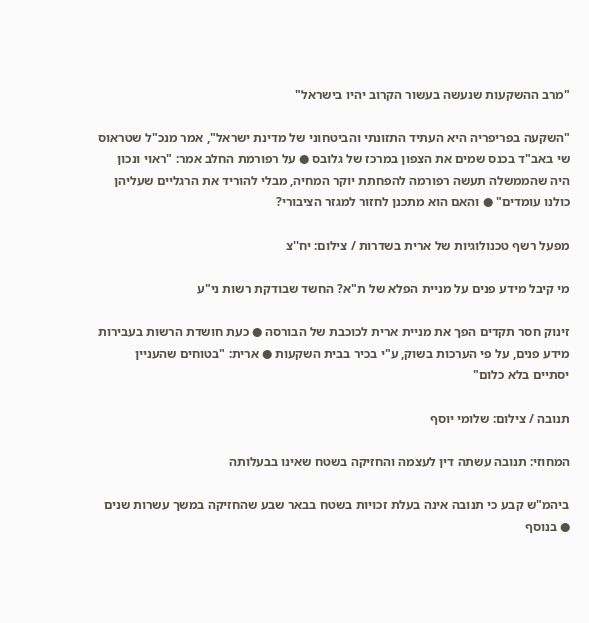"מרב ההשקעות שנעשה בעשור הקרוב יהיו בישראל"

"השקעה בפריפריה היא העתיד התזונתי והביטחוני של מדינת ישראל", אמר מנכ"ל שטראוס שי באב"ד בכנס שמים את הצפון במרכז של גלובס ● על רפורמת החלב אמר: "ראוי ונכון היה שהממשלה תעשה רפורמה להפחתת יוקר המחיה, מבלי להוריד את הרגליים שעליהן כולנו עומדים" ● והאם הוא מתכנן לחזור למגזר הציבורי?

מפעל רשף טכנולוגיות של ארית בשדרות / צילום: יח''צ

מי קיבל מידע פנים על מניית הפלא של ת"א? החשד שבודקת רשות ני"ע

זינוק חסר תקדים הפך את מניית ארית לכוכבת של הבורסה ● כעת חושדת הרשות בעבירות מידע פנים, על פי הערכות בשוק, ע"י בכיר בבית השקעות ● ארית: "בטוחים שהעניין יסתיים בלא כלום"

תנובה / צילום: שלומי יוסף

המחוזי: תנובה עשתה דין לעצמה והחזיקה בשטח שאינו בבעלותה

ביהמ"ש קבע כי תנובה אינה בעלת זכויות בשטח בבאר שבע שהחזיקה במשך עשרות שנים ● בנוסף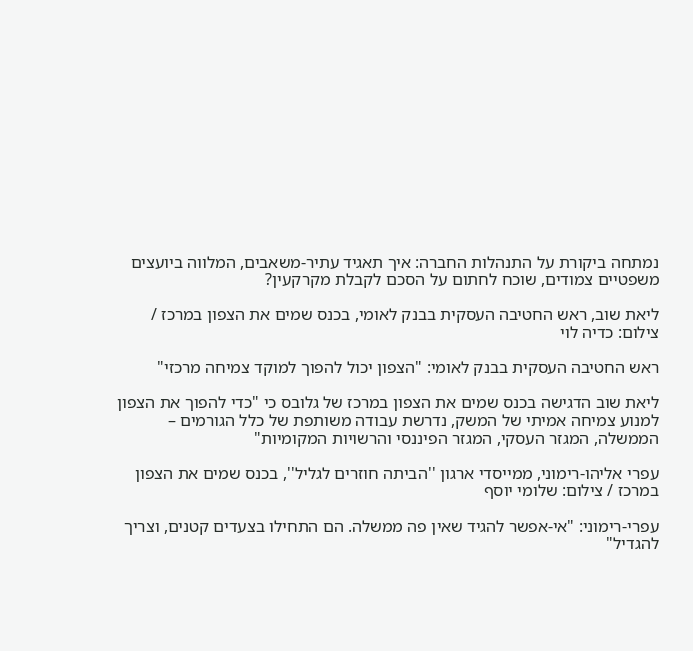נמתחה ביקורת על התנהלות החברה: איך תאגיד עתיר-משאבים, המלווה ביועצים משפטיים צמודים, שוכח לחתום על הסכם לקבלת מקרקעין?

ליאת שוב, ראש החטיבה העסקית בבנק לאומי, בכנס שמים את הצפון במרכז / צילום: כדיה לוי

ראש החטיבה העסקית בבנק לאומי: "הצפון יכול להפוך למוקד צמיחה מרכזי"

ליאת שוב הדגישה בכנס שמים את הצפון במרכז של גלובס כי "כדי להפוך את הצפון למנוע צמיחה אמיתי של המשק, נדרשת עבודה משותפת של כלל הגורמים – הממשלה, המגזר העסקי, המגזר הפיננסי והרשויות המקומיות"

עפרי אליהו-רימוני, ממייסדי ארגון ''הביתה חוזרים לגליל'', בכנס שמים את הצפון במרכז / צילום: שלומי יוסף

עפרי-רימוני: "אי-אפשר להגיד שאין פה ממשלה. הם התחילו בצעדים קטנים, וצריך להגדיל"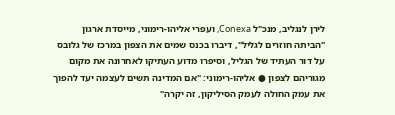לירן לנגליב, מנכ"ל Conexa, ועפרי אליהו-רימוני, מייסדת ארגון "הביתה חוזרים לגליל", דיברו בכנס שמים את הצפון במרכז של גלובס על דור העתיד של הגליל, וסיפרו מדוע העתיקו לאחרונה את מקום מגוריהם לצפון ● אליהו-רימוני: "אם המדינה תשים לעצמה יעד להפוך את עמק החולה לעמק הסיליקון, זה יקרה"